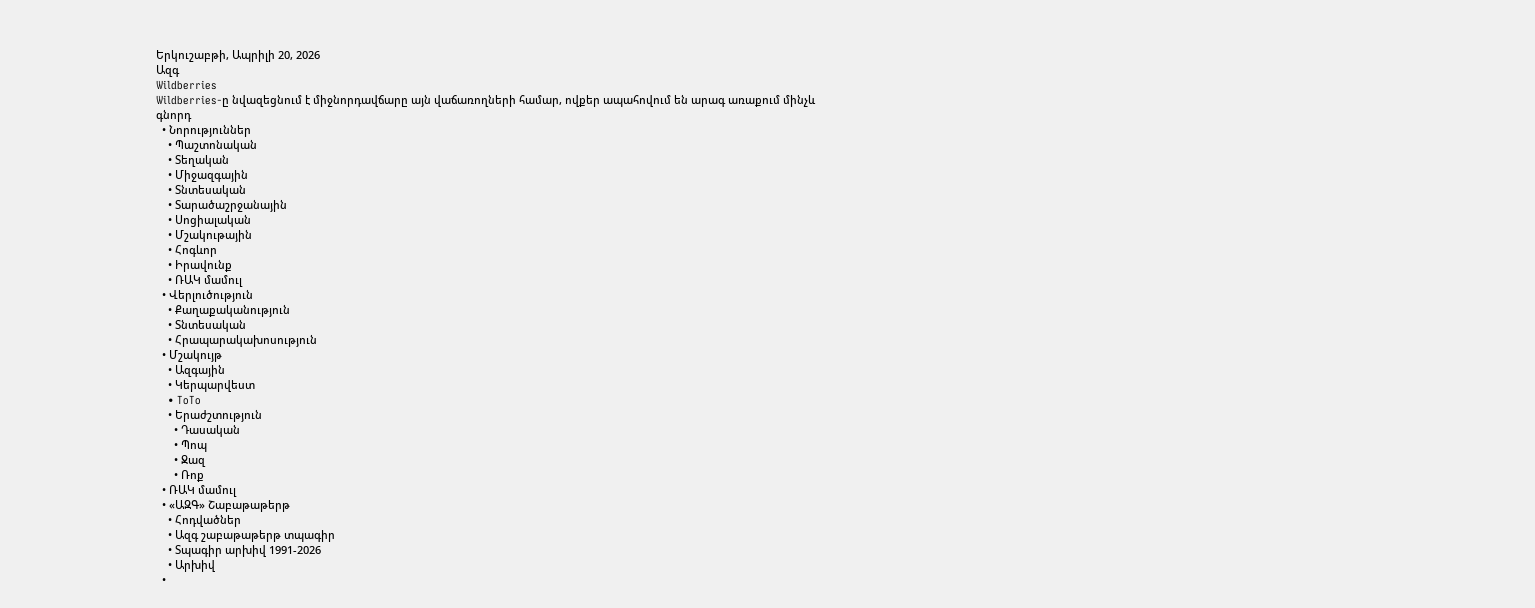Երկուշաբթի, Ապրիլի 20, 2026
Ազգ
Wildberries
Wildberries-ը նվազեցնում է միջնորդավճարը այն վաճառողների համար, ովքեր ապահովում են արագ առաքում մինչև գնորդ
  • Նորություններ
    • Պաշտոնական
    • Տեղական
    • Միջազգային
    • Տնտեսական
    • Տարածաշրջանային
    • Սոցիալական
    • Մշակութային
    • Հոգևոր
    • Իրավունք
    • ՌԱԿ մամուլ
  • Վերլուծություն
    • Քաղաքականություն
    • Տնտեսական
    • Հրապարակախոսություն
  • Մշակույթ
    • Ազգային
    • Կերպարվեստ
    • ToTo
    • Երաժշտություն
      • Դասական
      • Պոպ
      • Ջազ
      • Ռոք
  • ՌԱԿ մամուլ
  • «ԱԶԳ» Շաբաթաթերթ
    • Հոդվածներ
    • Ազգ շաբաթաթերթ տպագիր
    • Տպագիր արխիվ 1991-2026
    • Արխիվ
  •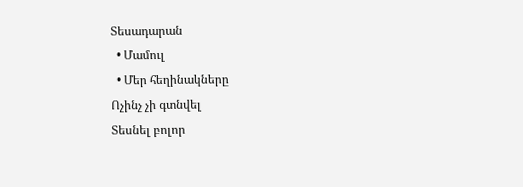Տեսադարան
  • Մամուլ
  • Մեր հեղինակները
Ոչինչ չի գտնվել
Տեսնել բոլոր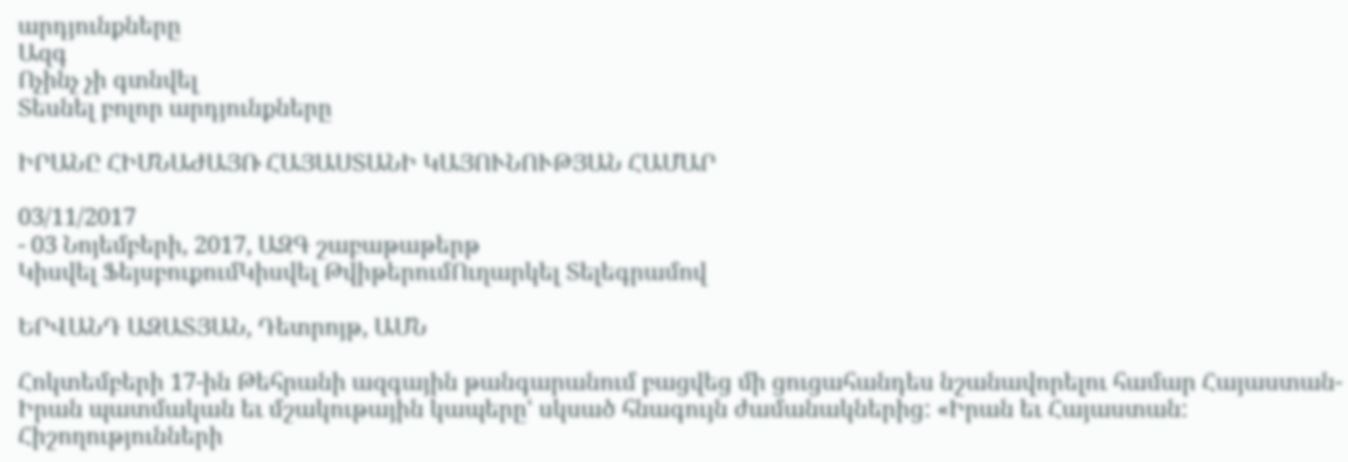արդյունքները
Ազգ
Ոչինչ չի գտնվել
Տեսնել բոլոր արդյունքները

ԻՐԱՆԸ ՀԻՄՆԱԺԱՅՌ ՀԱՅԱՍՏԱՆԻ ԿԱՅՈՒՆՈՒԹՅԱՆ ՀԱՄԱՐ

03/11/2017
- 03 Նոյեմբերի, 2017, ԱԶԳ շաբաթաթերթ
Կիսվել ՖեյսբուքումԿիսվել ԹվիթերումՈւղարկել Տելեգրամով

ԵՐՎԱՆԴ ԱԶԱՏՅԱՆ, Դետրոյթ, ԱՄՆ

Հոկտեմբերի 17-ին Թեհրանի ազգային թանգարանում բացվեց մի ցուցահանդես նշանավորելու համար Հայաստան-Իրան պատմական եւ մշակութային կապերըՙ սկսած հնագույն ժամանակներից: «Իրան եւ Հայաստան: Հիշողությունների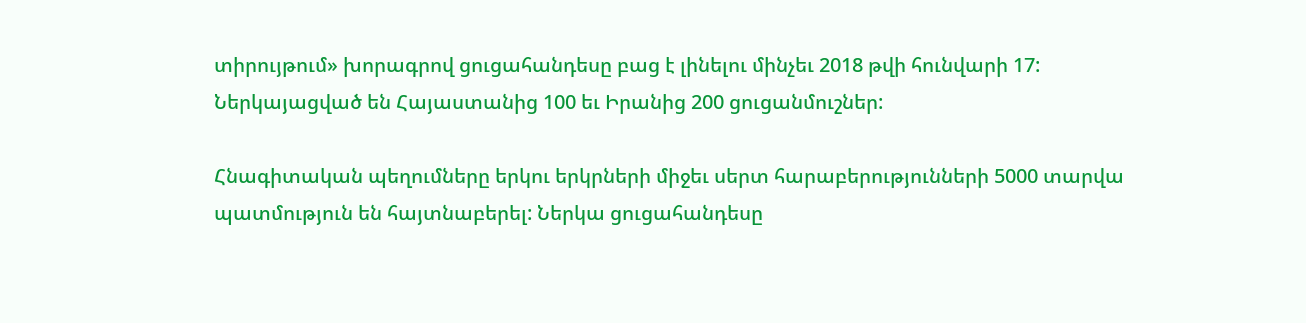տիրույթում» խորագրով ցուցահանդեսը բաց է լինելու մինչեւ 2018 թվի հունվարի 17: Ներկայացված են Հայաստանից 100 եւ Իրանից 200 ցուցանմուշներ:

Հնագիտական պեղումները երկու երկրների միջեւ սերտ հարաբերությունների 5000 տարվա պատմություն են հայտնաբերել: Ներկա ցուցահանդեսը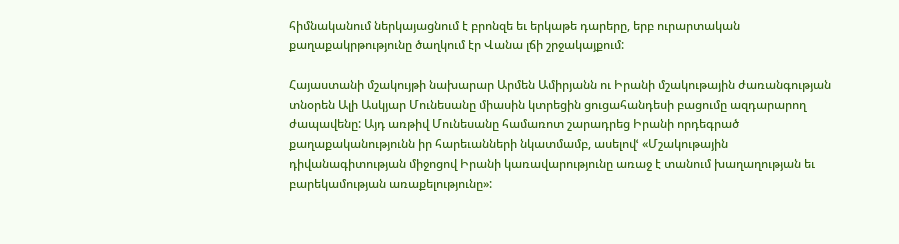հիմնականում ներկայացնում է բրոնզե եւ երկաթե դարերը, երբ ուրարտական քաղաքակրթությունը ծաղկում էր Վանա լճի շրջակայքում:

Հայաստանի մշակույթի նախարար Արմեն Ամիրյանն ու Իրանի մշակութային ժառանգության տնօրեն Ալի Ասկյար Մունեսանը միասին կտրեցին ցուցահանդեսի բացումը ազդարարող ժապավենը: Այդ առթիվ Մունեսանը համառոտ շարադրեց Իրանի որդեգրած քաղաքականությունն իր հարեւանների նկատմամբ, ասելովՙ «Մշակութային դիվանագիտության միջոցով Իրանի կառավարությունը առաջ է տանում խաղաղության եւ բարեկամության առաքելությունը»: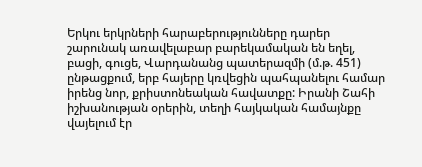Երկու երկրների հարաբերությունները դարեր շարունակ առավելաբար բարեկամական են եղել, բացի, գուցե, Վարդանանց պատերազմի (մ.թ. 451) ընթացքում, երբ հայերը կռվեցին պահպանելու համար իրենց նոր, քրիստոնեական հավատքը: Իրանի Շահի իշխանության օրերին, տեղի հայկական համայնքը վայելում էր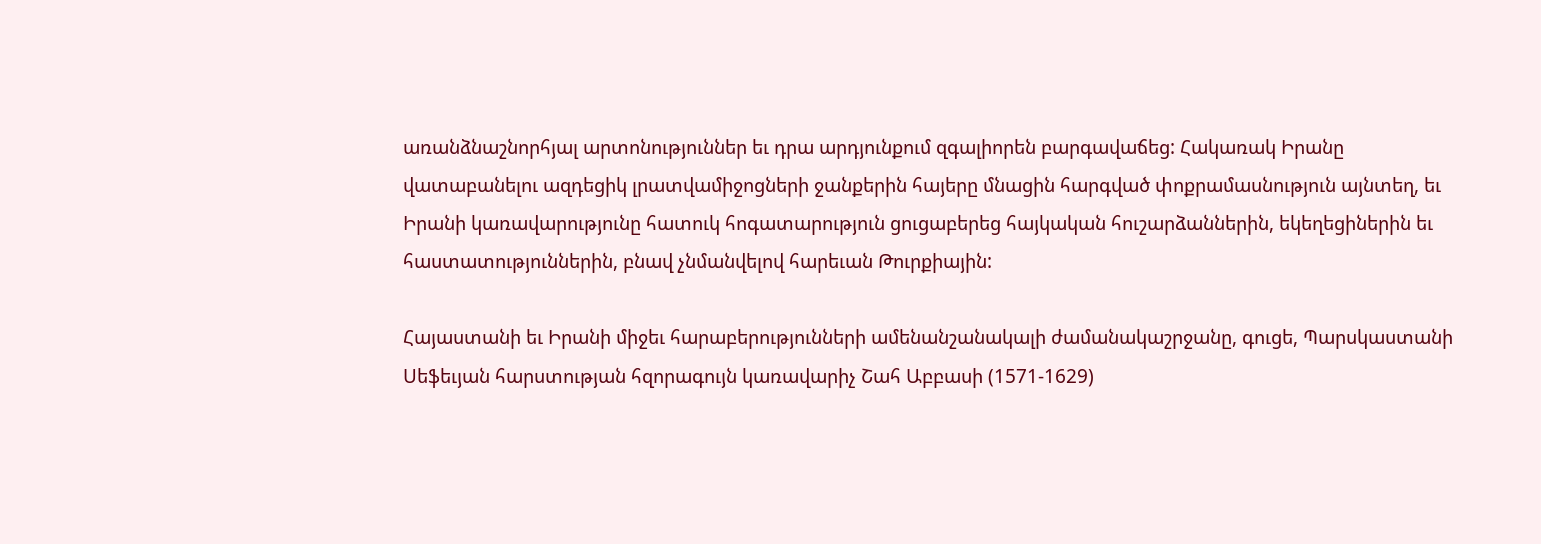առանձնաշնորհյալ արտոնություններ եւ դրա արդյունքում զգալիորեն բարգավաճեց: Հակառակ Իրանը վատաբանելու ազդեցիկ լրատվամիջոցների ջանքերին հայերը մնացին հարգված փոքրամասնություն այնտեղ, եւ Իրանի կառավարությունը հատուկ հոգատարություն ցուցաբերեց հայկական հուշարձաններին, եկեղեցիներին եւ հաստատություններին, բնավ չնմանվելով հարեւան Թուրքիային:

Հայաստանի եւ Իրանի միջեւ հարաբերությունների ամենանշանակալի ժամանակաշրջանը, գուցե, Պարսկաստանի Սեֆեւյան հարստության հզորագույն կառավարիչ Շահ Աբբասի (1571-1629)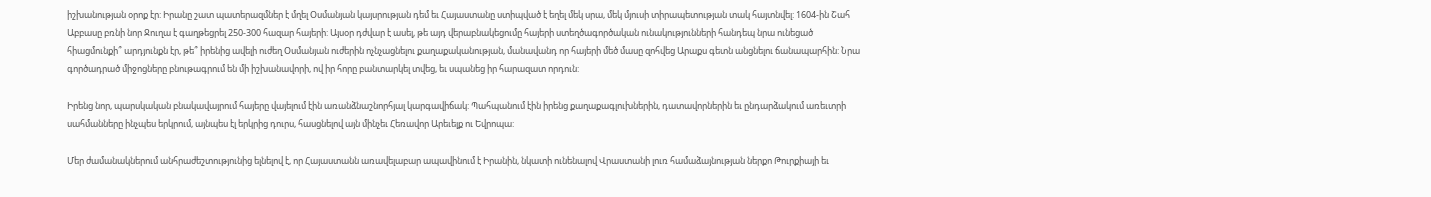իշխանության օրոք էր: Իրանը շատ պատերազմներ է մղել Օսմանյան կայսրության դեմ եւ Հայաստանը ստիպված է եղել մեկ սրա, մեկ մյուսի տիրապետության տակ հայտնվել: 1604-ին Շահ Աբբասը բռնի նոր Ջուղա է գաղթեցրել 250-300 հազար հայերի: Այսօր դժվար է ասել, թե այդ վերաբնակեցումը հայերի ստեղծագործական ունակությունների հանդեպ նրա ունեցած հիացմունքի՞ արդյունքն էր, թե՞ իրենից ավելի ուժեղ Օսմանյան ուժերին ոչնչացնելու քաղաքականության, մանավանդ որ հայերի մեծ մասը զոհվեց Արաքս գետն անցնելու ճանապարհին: Նրա գործադրած միջոցները բնութագրում են մի իշխանավորի, ով իր հորը բանտարկել տվեց, եւ սպանեց իր հարազատ որդուն:

Իրենց նոր, պարսկական բնակավայրում հայերը վայելում էին առանձնաշնորհյալ կարգավիճակ: Պահպանում էին իրենց քաղաքագլուխներին, դատավորներին եւ ընդարձակում առեւտրի սահմանները ինչպես երկրում, այնպես էլ երկրից դուրս, հասցնելով այն մինչեւ Հեռավոր Արեւելք ու Եվրոպա:

Մեր ժամանակներում անհրաժեշտությունից ելնելով է, որ Հայաստանն առավելաբար ապավինում է Իրանին, նկատի ունենալով Վրաստանի լուռ համաձայնության ներքո Թուրքիայի եւ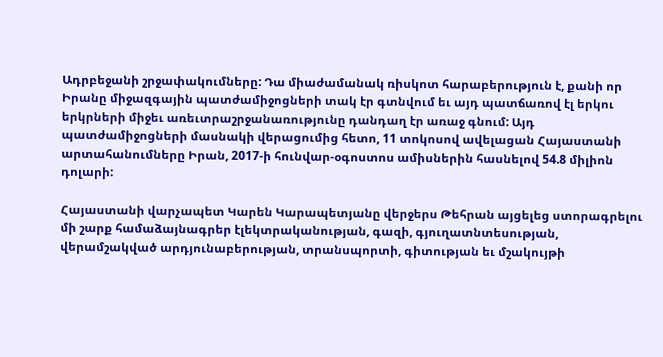Ադրբեջանի շրջափակումները: Դա միաժամանակ ռիսկոտ հարաբերություն է, քանի որ Իրանը միջազգային պատժամիջոցների տակ էր գտնվում եւ այդ պատճառով էլ երկու երկրների միջեւ առեւտրաշրջանառությունը դանդաղ էր առաջ գնում: Այդ պատժամիջոցների մասնակի վերացումից հետո, 11 տոկոսով ավելացան Հայաստանի արտահանումները Իրան, 2017-ի հունվար-օգոստոս ամիսներին հասնելով 54.8 միլիոն դոլարի:

Հայաստանի վարչապետ Կարեն Կարապետյանը վերջերս Թեհրան այցելեց ստորագրելու մի շարք համաձայնագրեր էլեկտրականության, գազի, գյուղատնտեսության, վերամշակված արդյունաբերության, տրանսպորտի, գիտության եւ մշակույթի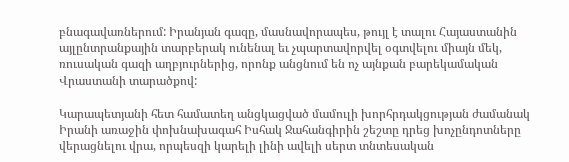բնագավառներում: Իրանյան գազը, մասնավորապես, թույլ է տալու Հայաստանին այլընտրանքային տարբերակ ունենալ եւ չպարտավորվել օգտվելու միայն մեկ, ռուսական գազի աղբյուրներից, որոնք անցնում են ոչ այնքան բարեկամական Վրաստանի տարածքով:

Կարապետյանի հետ համատեղ անցկացված մամուլի խորհրդակցության ժամանակ Իրանի առաջին փոխնախագահ Իսհակ Ջահանգիրին շեշտը դրեց խոչընդոտները վերացնելու վրա, որպեսզի կարելի լինի ավելի սերտ տնտեսական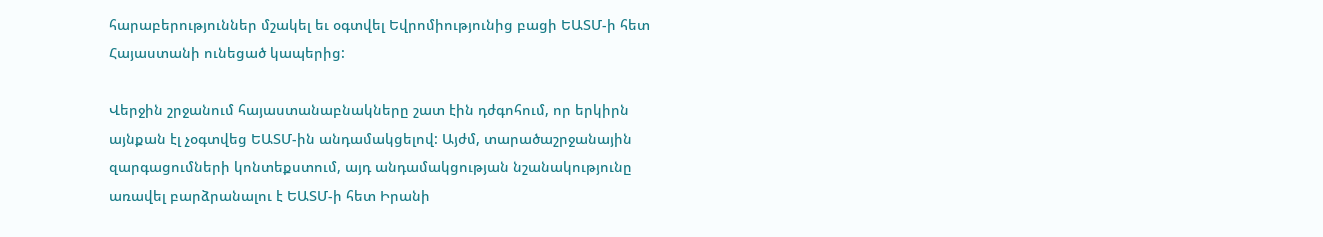հարաբերություններ մշակել եւ օգտվել Եվրոմիությունից բացի ԵԱՏՄ-ի հետ Հայաստանի ունեցած կապերից:

Վերջին շրջանում հայաստանաբնակները շատ էին դժգոհում, որ երկիրն այնքան էլ չօգտվեց ԵԱՏՄ-ին անդամակցելով: Այժմ, տարածաշրջանային զարգացումների կոնտեքստում, այդ անդամակցության նշանակությունը առավել բարձրանալու է ԵԱՏՄ-ի հետ Իրանի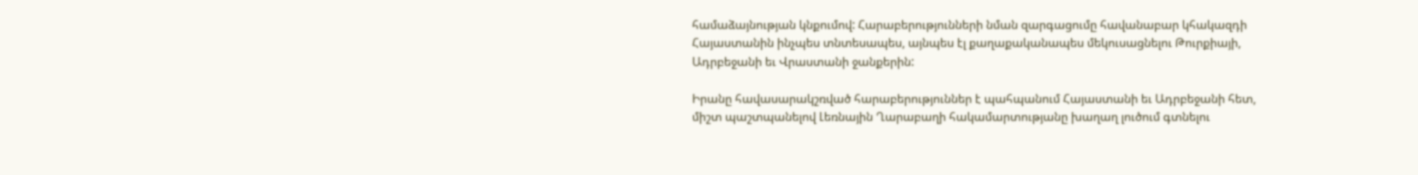համաձայնության կնքումով: Հարաբերությունների նման զարգացումը հավանաբար կհակազդի Հայաստանին ինչպես տնտեսապես, այնպես էլ քաղաքականապես մեկուսացնելու Թուրքիայի, Ադրբեջանի եւ Վրաստանի ջանքերին:

Իրանը հավասարակշռված հարաբերություններ է պահպանում Հայաստանի եւ Ադրբեջանի հետ, միշտ պաշտպանելով Լեռնային Ղարաբաղի հակամարտությանը խաղաղ լուծում գտնելու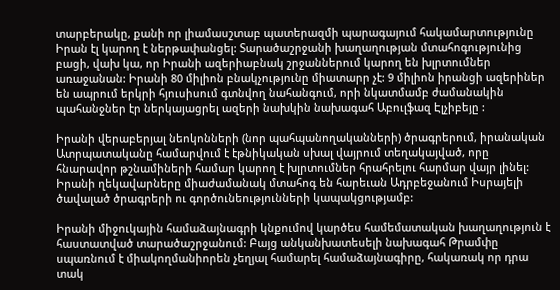տարբերակը, քանի որ լիամասշտաբ պատերազմի պարագայում հակամարտությունը Իրան էլ կարող է ներթափանցել: Տարածաշրջանի խաղաղության մտահոգությունից բացի, վախ կա, որ Իրանի ազերիաբնակ շրջաններում կարող են խլրտումներ առաջանան: Իրանի 80 միլիոն բնակչությունը միատարր չէ: 9 միլիոն իրանցի ազերիներ են ապրում երկրի հյուսիսում գտնվող նահանգում, որի նկատմամբ ժամանակին պահանջներ էր ներկայացրել ազերի նախկին նախագահ Աբուլֆազ Էլչիբեյը :

Իրանի վերաբերյալ նեոկոնների (նոր պահպանողականների) ծրագրերում, իրանական Ատրպատականը համարվում է էթնիկական սխալ վայրում տեղակայված, որը հնարավոր թշնամիների համար կարող է խլրտումներ հրահրելու հարմար վայր լինել: Իրանի ղեկավարները միաժամանակ մտահոգ են հարեւան Ադրբեջանում Իսրայելի ծավալած ծրագրերի ու գործունեությունների կապակցությամբ:

Իրանի միջուկային համաձայնագրի կնքումով կարծես համեմատական խաղաղություն է հաստատված տարածաշրջանում: Բայց անկանխատեսելի նախագահ Թրամփը սպառնում է միակողմանիորեն չեղյալ համարել համաձայնագիրը, հակառակ որ դրա տակ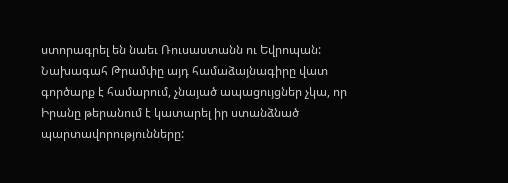ստորագրել են նաեւ Ռուսաստանն ու Եվրոպան: Նախագահ Թրամփը այդ համաձայնագիրը վատ գործարք է համարում, չնայած ապացույցներ չկա, որ Իրանը թերանում է կատարել իր ստանձնած պարտավորությունները: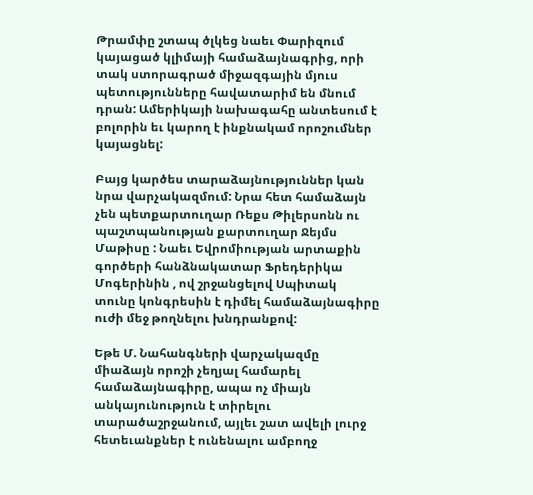Թրամփը շտապ ծլկեց նաեւ Փարիզում կայացած կլիմայի համաձայնագրից, որի տակ ստորագրած միջազգային մյուս պետությունները հավատարիմ են մնում դրան: Ամերիկայի նախագահը անտեսում է բոլորին եւ կարող է ինքնակամ որոշումներ կայացնել:

Բայց կարծես տարաձայնություններ կան նրա վարչակազմում: Նրա հետ համաձայն չեն պետքարտուղար Ռեքս Թիլերսոնն ու պաշտպանության քարտուղար Ջեյմս Մաթիսը : Նաեւ Եվրոմիության արտաքին գործերի հանձնակատար Ֆրեդերիկա Մոգերինին , ով շրջանցելով Սպիտակ տունը կոնգրեսին է դիմել համաձայնագիրը ուժի մեջ թողնելու խնդրանքով:

Եթե Մ. Նահանգների վարչակազմը միաձայն որոշի չեղյալ համարել համաձայնագիրը, ապա ոչ միայն անկայունություն է տիրելու տարածաշրջանում, այլեւ շատ ավելի լուրջ հետեւանքներ է ունենալու ամբողջ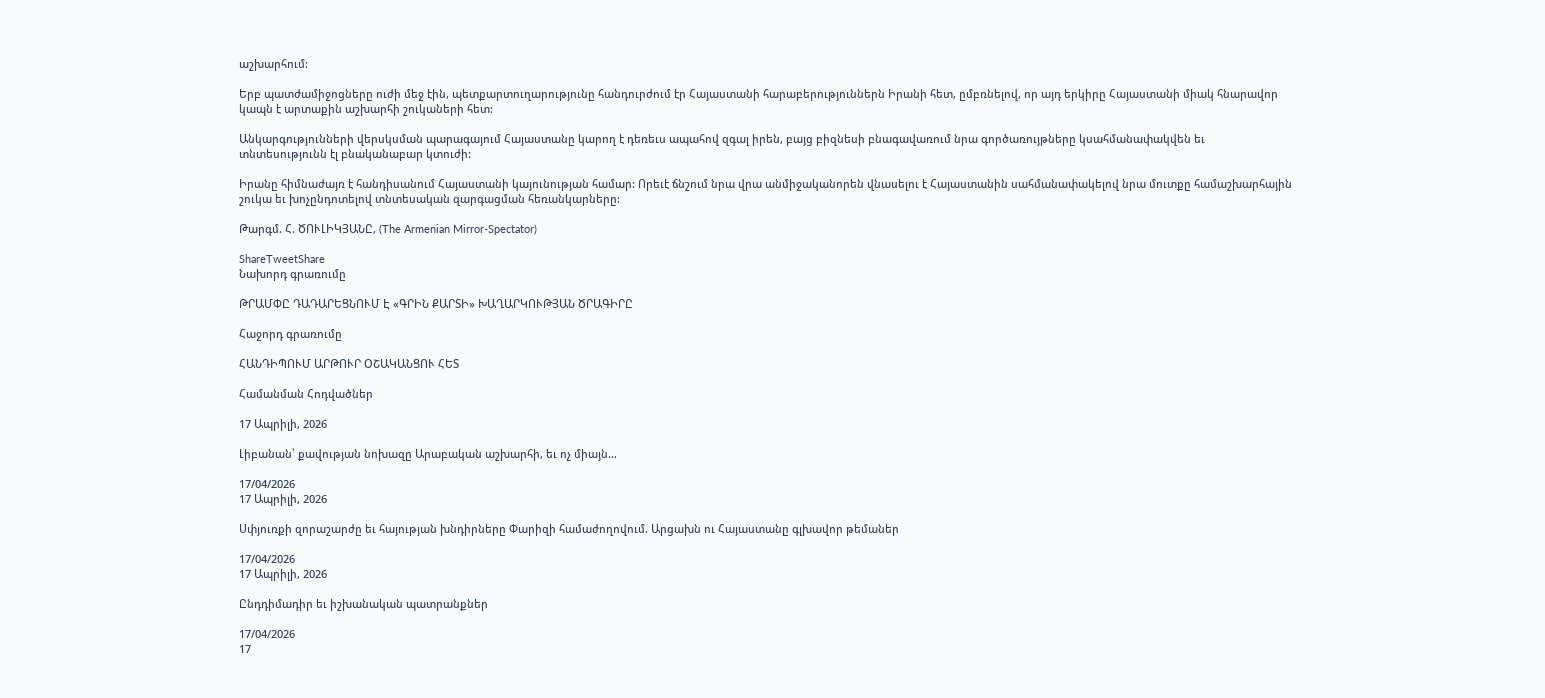աշխարհում:

Երբ պատժամիջոցները ուժի մեջ էին, պետքարտուղարությունը հանդուրժում էր Հայաստանի հարաբերություններն Իրանի հետ, ըմբռնելով, որ այդ երկիրը Հայաստանի միակ հնարավոր կապն է արտաքին աշխարհի շուկաների հետ:

Անկարգությունների վերսկսման պարագայում Հայաստանը կարող է դեռեւս ապահով զգալ իրեն, բայց բիզնեսի բնագավառում նրա գործառույթները կսահմանափակվեն եւ տնտեսությունն էլ բնականաբար կտուժի:

Իրանը հիմնաժայռ է հանդիսանում Հայաստանի կայունության համար: Որեւէ ճնշում նրա վրա անմիջականորեն վնասելու է Հայաստանին սահմանափակելով նրա մուտքը համաշխարհային շուկա եւ խոչընդոտելով տնտեսական զարգացման հեռանկարները:

Թարգմ. Հ. ԾՈՒԼԻԿՅԱՆԸ, (The Armenian Mirror-Spectator)

ShareTweetShare
Նախորդ գրառումը

ԹՐԱՄՓԸ ԴԱԴԱՐԵՑՆՈՒՄ Է «ԳՐԻՆ ՔԱՐՏԻ» ԽԱՂԱՐԿՈՒԹՅԱՆ ԾՐԱԳԻՐԸ

Հաջորդ գրառումը

ՀԱՆԴԻՊՈՒՄ ԱՐԹՈՒՐ ՕՇԱԿԱՆՑՈՒ ՀԵՏ

Համանման Հոդվածներ

17 Ապրիլի, 2026

Լիբանան՝ քավության նոխազը Արաբական աշխարհի, եւ ոչ միայն…

17/04/2026
17 Ապրիլի, 2026

Սփյուռքի զորաշարժը եւ հայության խնդիրները Փարիզի համաժողովում. Արցախն ու Հայաստանը գլխավոր թեմաներ

17/04/2026
17 Ապրիլի, 2026

Ընդդիմադիր եւ իշխանական պատրանքներ

17/04/2026
17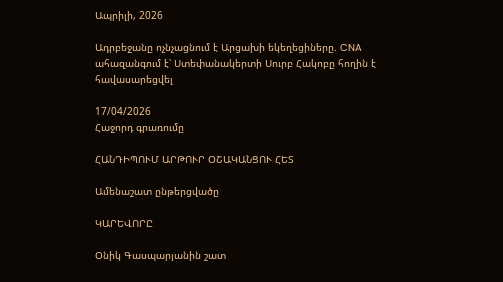Ապրիլի, 2026

Ադրբեջանը ոչնչացնում է Արցախի եկեղեցիները. CNA ահազանգում է՝ Ստեփանակերտի Սուրբ Հակոբը հողին է հավասարեցվել

17/04/2026
Հաջորդ գրառումը

ՀԱՆԴԻՊՈՒՄ ԱՐԹՈՒՐ ՕՇԱԿԱՆՑՈՒ ՀԵՏ

Ամենաշատ ընթերցվածը

ԿԱՐԵՎՈՐԸ

Օնիկ Գասպարյանին շատ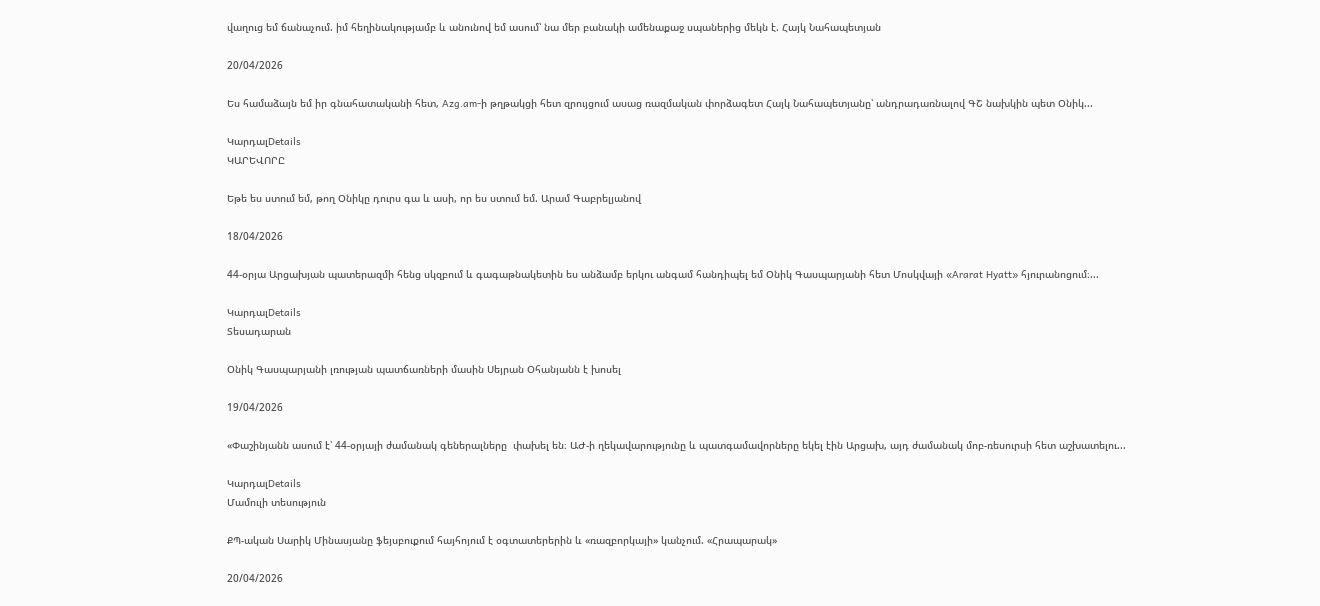վաղուց եմ ճանաչում. իմ հեղինակությամբ և անունով եմ ասում՝ նա մեր բանակի ամենաքաջ սպաներից մեկն է. Հայկ Նահապետյան

20/04/2026

Ես համաձայն եմ իր գնահատականի հետ, Azg.am-ի թղթակցի հետ զրույցում ասաց ռազմական փորձագետ Հայկ Նահապետյանը՝ անդրադառնալով ԳՇ նախկին պետ Օնիկ...

ԿարդալDetails
ԿԱՐԵՎՈՐԸ

Եթե ես ստում եմ, թող Օնիկը դուրս գա և ասի, որ ես ստում եմ. Արամ Գաբրելյանով

18/04/2026

44-օրյա Արցախյան պատերազմի հենց սկզբում և գագաթնակետին ես անձամբ երկու անգամ հանդիպել եմ Օնիկ Գասպարյանի հետ Մոսկվայի «Ararat Hyatt» հյուրանոցում։...

ԿարդալDetails
Տեսադարան

Օնիկ Գասպարյանի լռության պատճառների մասին Սեյրան Օհանյանն է խոսել

19/04/2026

«Փաշինյանն ասում է՝ 44-օրյայի ժամանակ գեներալները  փախել են։ ԱԺ-ի ղեկավարությունը և պատգամավորները եկել էին Արցախ, այդ ժամանակ մոբ-ռեսուրսի հետ աշխատելու...

ԿարդալDetails
Մամուլի տեսություն

ՔՊ-ական Սարիկ Մինասյանը ֆեյսբուքում հայհոյում է օգտատերերին և «ռազբորկայի» կանչում. «Հրապարակ»

20/04/2026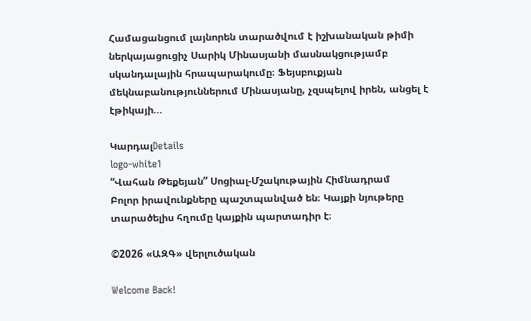Համացանցում լայնորեն տարածվում է իշխանական թիմի ներկայացուցիչ Սարիկ Մինասյանի մասնակցությամբ սկանդալային հրապարակումը։ Ֆեյսբուքյան մեկնաբանություններում Մինասյանը, չզսպելով իրեն, անցել է էթիկայի...

ԿարդալDetails
logo-white1
“Վահան Թեքեյան” Սոցիալ-Մշակութային Հիմնադրամ
Բոլոր իրավունքները պաշտպանված են։ Կայքի նյութերը տարածելիս հղումը կայքին պարտադիր է։

©2026 «ԱԶԳ» վերլուծական

Welcome Back!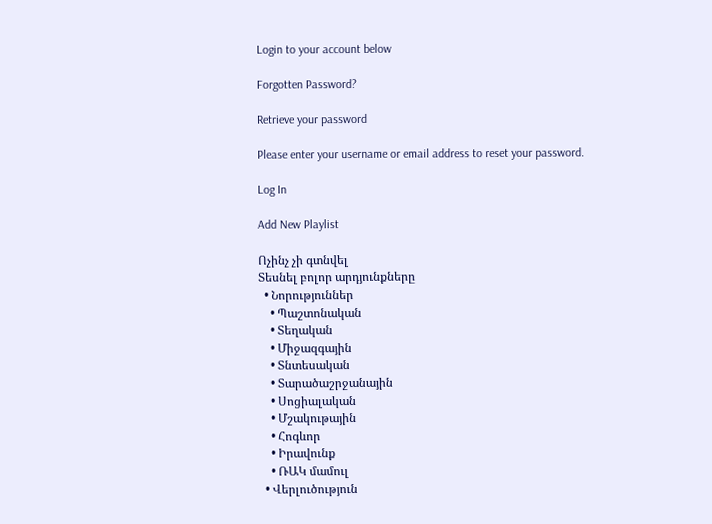Login to your account below

Forgotten Password?

Retrieve your password

Please enter your username or email address to reset your password.

Log In

Add New Playlist

Ոչինչ չի գտնվել
Տեսնել բոլոր արդյունքները
  • Նորություններ
    • Պաշտոնական
    • Տեղական
    • Միջազգային
    • Տնտեսական
    • Տարածաշրջանային
    • Սոցիալական
    • Մշակութային
    • Հոգևոր
    • Իրավունք
    • ՌԱԿ մամուլ
  • Վերլուծություն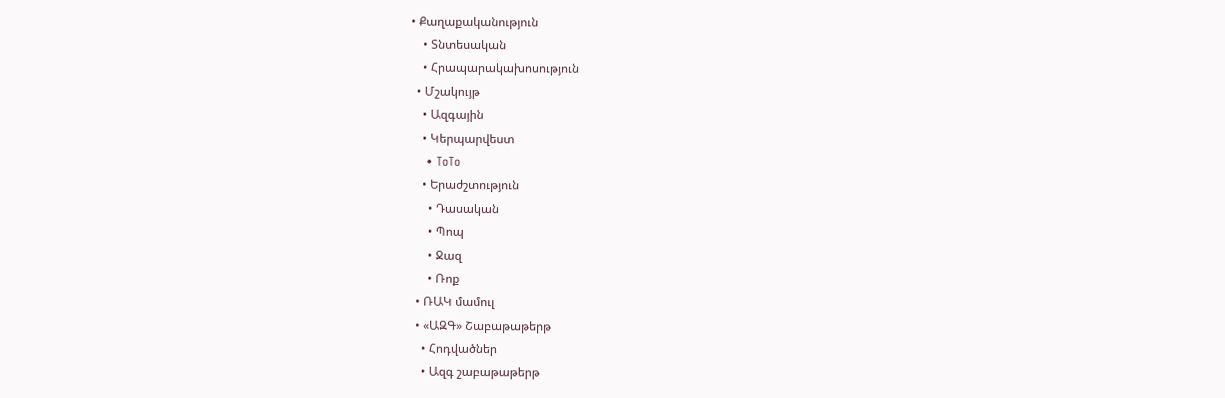• Քաղաքականություն
    • Տնտեսական
    • Հրապարակախոսություն
  • Մշակույթ
    • Ազգային
    • Կերպարվեստ
    • ToTo
    • Երաժշտություն
      • Դասական
      • Պոպ
      • Ջազ
      • Ռոք
  • ՌԱԿ մամուլ
  • «ԱԶԳ» Շաբաթաթերթ
    • Հոդվածներ
    • Ազգ շաբաթաթերթ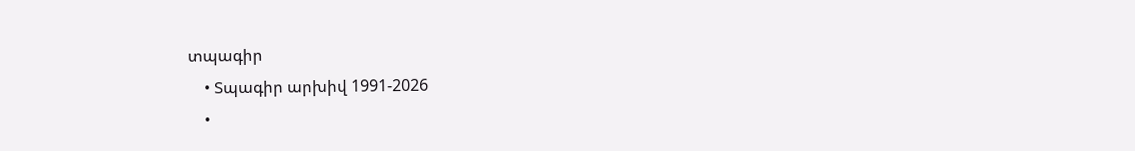տպագիր
    • Տպագիր արխիվ 1991-2026
    •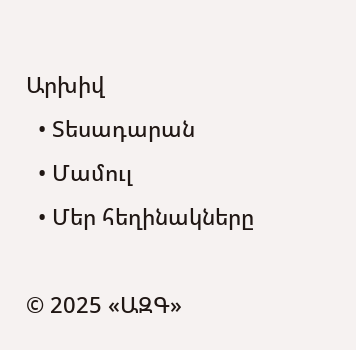Արխիվ
  • Տեսադարան
  • Մամուլ
  • Մեր հեղինակները

© 2025 «ԱԶԳ»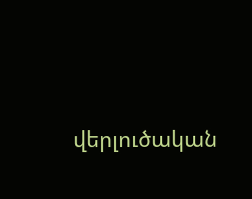վերլուծական